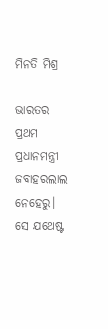ମିନତି ମିଶ୍ର

ଭାରତର ପ୍ରଥମ ପ୍ରଧାନମନ୍ତ୍ରୀ ଜବାହରଲାଲ ନେହେରୁ। ସେ ଯଥେଷ୍ଟ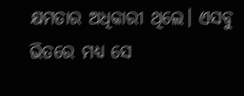କ୍ଷମତାର ଅଧିକାରୀ ଥିଲେ। ଏସବୁ ଭିତରେ ମଧ୍ୟ ସେ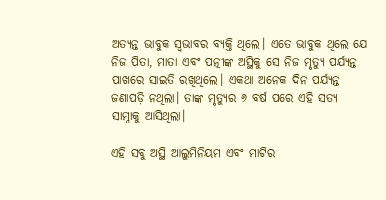ଅତ୍ୟନ୍ତ ଭାବୁକ ସ୍ୱଭାବର ବ୍ୟକ୍ତି ଥିଲେ। ଏତେ ଭାବୁକ ଥିଲେ ଯେ ନିଜ ପିତା, ମାତା ଏବଂ ପତ୍ନୀଙ୍କ ଅସ୍ଥିକୁ ସେ ନିଜ ମୃତ୍ୟୁ ପର୍ଯ୍ୟନ୍ତ ପାଖରେ ସାଇତି ରଖିଥିଲେ। ଏକଥା ଅନେକ ଦିନ ପର୍ଯ୍ୟନ୍ତ ଜଣାପଡ଼ି ନଥିଲା। ତାଙ୍କ ମୃତ୍ୟୁର ୬ ବର୍ଷ ପରେ ଏହି ସତ୍ୟ ସାମ୍ନାକୁ ଆସିଥିଲା।

ଏହି ସବୁ ଅସ୍ଥି ଆଲୁମିନିୟମ ଏବଂ ମାଟିର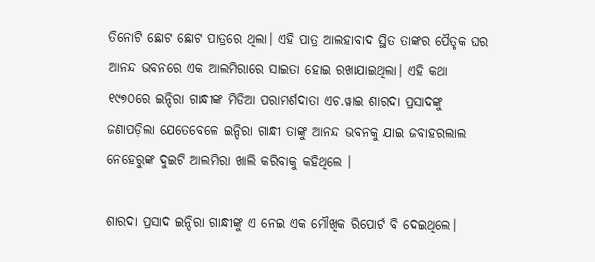ତିନୋଟି ଛୋଟ ଛୋଟ ପାତ୍ରରେ ଥିଲା। ଏହି ପାତ୍ର ଆଲହାବାଦ ସ୍ଥିତ ତାଙ୍କର ପୈତୃକ ଘର ଆନନ୍ଦ ଭବନରେ ଏକ ଆଲମିରାରେ ସାଇତା ହୋଇ ରଖାଯାଇଥିଲା। ଏହି କଥା ୧୯୭୦ରେ ଇନ୍ଦିରା ଗାନ୍ଧୀଙ୍କ ମିଡିଆ ପରାମର୍ଶଦାତା ଏଚ.ୱାଇ ଶାରଦା ପ୍ରସାଦଙ୍କୁ ଜଣାପଡ଼ିଲା ଯେତେବେଳେ ଇନ୍ଦିରା ଗାନ୍ଧୀ ତାଙ୍କୁ ଆନନ୍ଦ ଭବନକୁ ଯାଇ ଜବାହରଲାଲ ନେହେରୁଙ୍କ ଦୁଇଟି ଆଲମିରା ଖାଲି କରିବାକୁ କହିଥିଲେ ।

ଶାରଦା ପ୍ରସାଦ ଇନ୍ଦିରା ଗାନ୍ଧୀଙ୍କୁ ଏ ନେଇ ଏକ ମୌଖିକ ରିପୋର୍ଟ ବି ଦେଇଥିଲେ।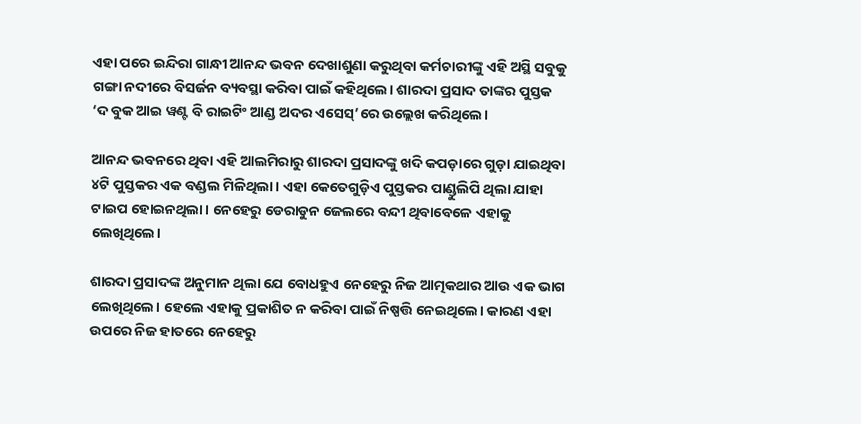ଏହା ପରେ ଇନ୍ଦିରା ଗାନ୍ଧୀ ଆନନ୍ଦ ଭବନ ଦେଖାଶୁଣା କରୁଥିବା କର୍ମଚାରୀଙ୍କୁ ଏହି ଅସ୍ଥି ସବୁକୁ ଗଙ୍ଗା ନଦୀରେ ବିସର୍ଜନ ବ୍ୟବସ୍ଥା କରିବା ପାଇଁ କହିଥିଲେ। ଶାରଦା ପ୍ରସାଦ ତାଙ୍କର ପୁସ୍ତକ ‘ଦ ବୁକ ଆଇ ୱଣ୍ଟ ବି ରାଇଟିଂ ଆଣ୍ଡ ଅଦର ଏସେସ୍’ରେ ଉଲ୍ଲେଖ କରିଥିଲେ।

ଆନନ୍ଦ ଭବନରେ ଥିବା ଏହି ଆଲମିରାରୁ ଶାରଦା ପ୍ରସାଦଙ୍କୁ ଖଦି କପଡ଼ାରେ ଗୁଡ଼ା ଯାଇଥିବା ୪ଟି ପୁସ୍ତକର ଏକ ବଣ୍ଡଲ ମିଳିଥିଲା। ଏହା କେତେଗୁଡ଼ିଏ ପୁସ୍ତକର ପାଣ୍ଡୁଲିପି ଥିଲା ଯାହା ଟାଇପ ହୋଇନଥିଲା। ନେହେରୁ ଡେରାଡୁନ ଜେଲରେ ବନ୍ଦୀ ଥିବାବେଳେ ଏହାକୁ ଲେଖିଥିଲେ।

ଶାରଦା ପ୍ରସାଦଙ୍କ ଅନୁମାନ ଥିଲା ଯେ ବୋଧହୁଏ ନେହେରୁ ନିଜ ଆତ୍ମକଥାର ଆଉ ଏକ ଭାଗ ଲେଖିଥିଲେ। ହେଲେ ଏହାକୁ ପ୍ରକାଶିତ ନ କରିବା ପାଇଁ ନିଷ୍ପତ୍ତି ନେଇଥିଲେ। କାରଣ ଏହା ଉପରେ ନିଜ ହାତରେ ନେହେରୁ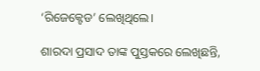‘ରିଜେକ୍ଟେଡ’ ଲେଖିଥିଲେ।

ଶାରଦା ପ୍ରସାଦ ତାଙ୍କ ପୁସ୍ତକରେ ଲେଖିଛନ୍ତି,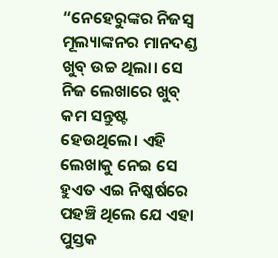“ନେହେରୁଙ୍କର ନିଜସ୍ୱ ମୂଲ୍ୟାଙ୍କନର ମାନଦଣ୍ଡ ଖୁବ୍ ଉଚ୍ଚ ଥିଲା। ସେ ନିଜ ଲେଖାରେ ଖୁବ୍ କମ ସନ୍ତୁଷ୍ଟ ହେଉଥିଲେ। ଏହି ଲେଖାକୁ ନେଇ ସେ ହୁଏତ ଏଇ ନିଷ୍କର୍ଷରେ ପହଞ୍ଚି ଥିଲେ ଯେ ଏହା ପୁସ୍ତକ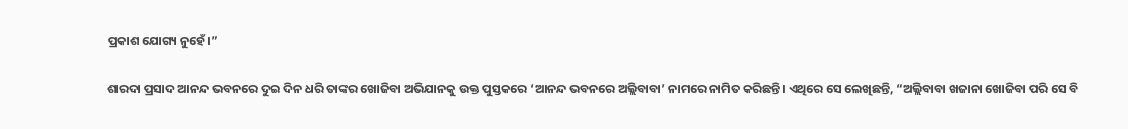ପ୍ରକାଶ ଯୋଗ୍ୟ ନୁହେଁ।”

ଶାରଦା ପ୍ରସାଦ ଆନନ୍ଦ ଭବନରେ ଦୁଇ ଦିନ ଧରି ତାଙ୍କର ଖୋଜିବା ଅଭିଯାନକୁ ଉକ୍ତ ପୁସ୍ତକରେ ‘ଆନନ୍ଦ ଭବନରେ ଅଲ୍ଲିବାବା’ ନାମରେ ନାମିତ କରିଛନ୍ତି। ଏଥିରେ ସେ ଲେଖିଛନ୍ତି, “ଅଲ୍ଲିବାବା ଖଜାନା ଖୋଜିବା ପରି ସେ ବି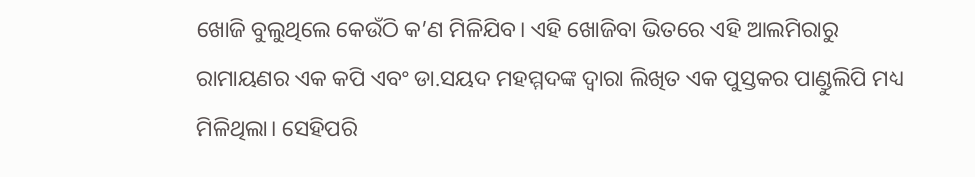ଖୋଜି ବୁଲୁଥିଲେ କେଉଁଠି କ’ଣ ମିଳିଯିବ। ଏହି ଖୋଜିବା ଭିତରେ ଏହି ଆଲମିରାରୁ ରାମାୟଣର ଏକ କପି ଏବଂ ଡା.ସୟଦ ମହମ୍ମଦଙ୍କ ଦ୍ୱାରା ଲିଖିତ ଏକ ପୁସ୍ତକର ପାଣ୍ଡୁଲିପି ମଧ୍ୟ ମିଳିଥିଲା। ସେହିପରି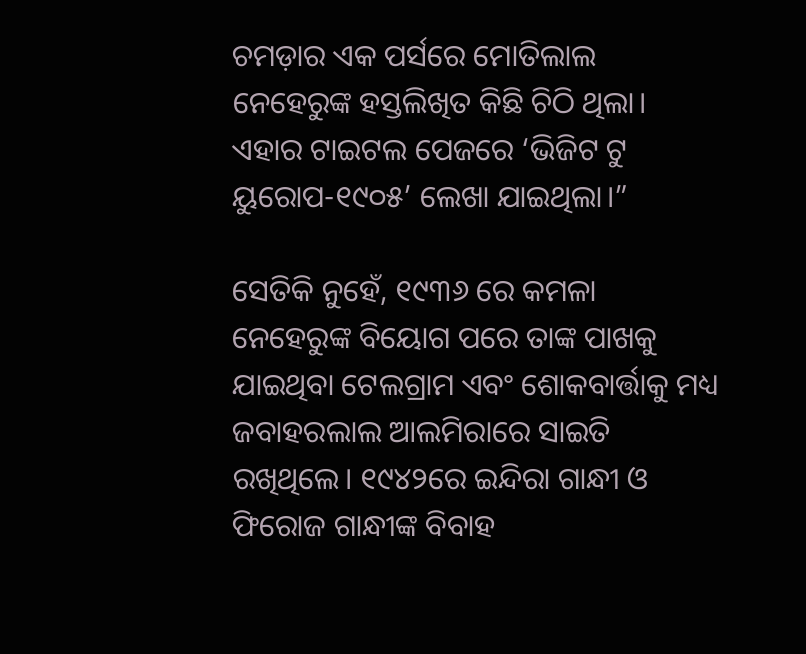ଚମଡ଼ାର ଏକ ପର୍ସରେ ମୋତିଲାଲ ନେହେରୁଙ୍କ ହସ୍ତଲିଖିତ କିଛି ଚିଠି ଥିଲା। ଏହାର ଟାଇଟଲ ପେଜରେ ‘ଭିଜିଟ ଟୁ ୟୁରୋପ-୧୯୦୫’ ଲେଖା ଯାଇଥିଲା।”

ସେତିକି ନୁହେଁ, ୧୯୩୬ ରେ କମଳା ନେହେରୁଙ୍କ ବିୟୋଗ ପରେ ତାଙ୍କ ପାଖକୁ ଯାଇଥିବା ଟେଲଗ୍ରାମ ଏବଂ ଶୋକବାର୍ତ୍ତାକୁ ମଧ୍ୟ ଜବାହରଲାଲ ଆଲମିରାରେ ସାଇତି ରଖିଥିଲେ। ୧୯୪୨ରେ ଇନ୍ଦିରା ଗାନ୍ଧୀ ଓ ଫିରୋଜ ଗାନ୍ଧୀଙ୍କ ବିବାହ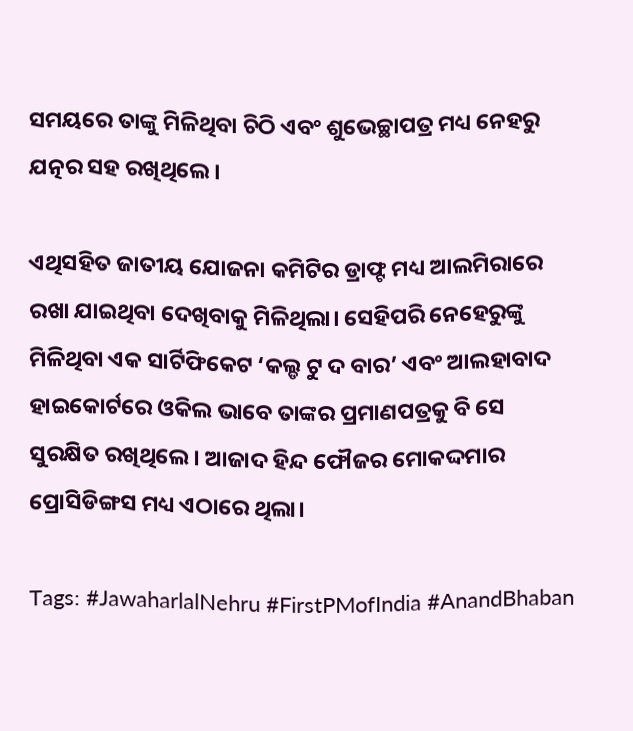ସମୟରେ ତାଙ୍କୁ ମିଳିଥିବା ଚିଠି ଏବଂ ଶୁଭେଚ୍ଛାପତ୍ର ମଧ୍ୟ ନେହରୁ ଯତ୍ନର ସହ ରଖିଥିଲେ।

ଏଥିସହିତ ଜାତୀୟ ଯୋଜନା କମିଟିର ଡ୍ରାଫ୍ଟ ମଧ୍ୟ ଆଲମିରାରେ ରଖା ଯାଇଥିବା ଦେଖିବାକୁ ମିଳିଥିଲା। ସେହିପରି ନେହେରୁଙ୍କୁ ମିଳିଥିବା ଏକ ସାର୍ଟିଫିକେଟ ‘କଲ୍ଡ ଟୁ ଦ ବାର’ ଏବଂ ଆଲହାବାଦ ହାଇକୋର୍ଟରେ ଓକିଲ ଭାବେ ତାଙ୍କର ପ୍ରମାଣପତ୍ରକୁ ବି ସେ ସୁରକ୍ଷିତ ରଖିଥିଲେ। ଆଜାଦ ହିନ୍ଦ ଫୌଜର ମୋକଦ୍ଦମାର ପ୍ରୋସିଡିଙ୍ଗସ ମଧ୍ୟ ଏଠାରେ ଥିଲା।

Tags: #JawaharlalNehru #FirstPMofIndia #AnandBhaban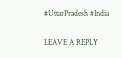#UttarPradesh #India

LEAVE A REPLY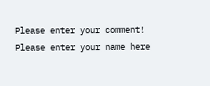Please enter your comment!
Please enter your name here